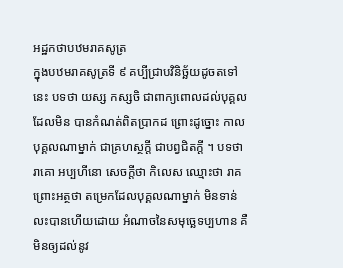អដ្ឋកថាបឋមរាគសូត្រ
ក្នុងបឋមរាគសូត្រទី ៩ គប្បីជ្រាបវិនិច្ឆ័យដូចតទៅនេះ បទថា យស្ស កស្សចិ ជាពាក្យពោលដល់បុគ្គលដែលមិន បានកំណត់ពិតប្រាកដ ព្រោះដូច្នោះ កាលបុគ្គលណាម្នាក់ ជាគ្រហស្ថក្តី ជាបព្វជិតក្តី ។ បទថា រាគោ អប្បហីនោ សេចក្តីថា កិលេស ឈ្មោះថា រាគ ព្រោះអត្ថថា តម្រេកដែលបុគ្គលណាម្នាក់ មិនទាន់លះបានហើយដោយ អំណាចនៃសមុច្ឆេទប្បហាន គឺមិនឲ្យដល់នូវ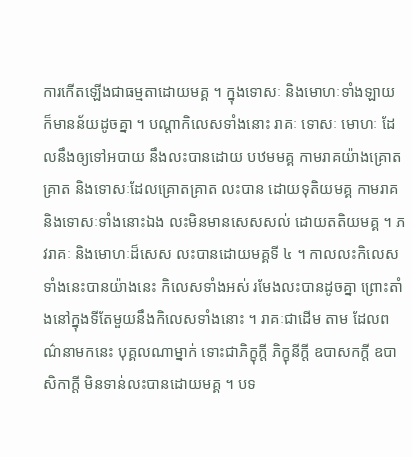ការកើតឡើងជាធម្មតាដោយមគ្គ ។ ក្នុងទោសៈ និងមោហៈទាំងឡាយ ក៏មានន័យដូចគ្នា ។ បណ្តាកិលេសទាំងនោះ រាគៈ ទោសៈ មោហៈ ដែលនឹងឲ្យទៅអបាយ នឹងលះបានដោយ បឋមមគ្គ កាមរាគយ៉ាងគ្រោតគ្រាត និងទោសៈដែលគ្រោតគ្រាត លះបាន ដោយទុតិយមគ្គ កាមរាគ និងទោសៈទាំងនោះឯង លះមិនមានសេសសល់ ដោយតតិយមគ្គ ។ ភវរាគៈ និងមោហៈដ៏សេស លះបានដោយមគ្គទី ៤ ។ កាលលះកិលេសទាំងនេះបានយ៉ាងនេះ កិលេសទាំងអស់ រមែងលះបានដូចគ្នា ព្រោះតាំងនៅក្នុងទីតែមួយនឹងកិលេសទាំងនោះ ។ រាគៈជាដើម តាម ដែលពណ៌នាមកនេះ បុគ្គលណាម្នាក់ ទោះជាភិក្ខុក្តី ភិក្ខុនីក្តី ឧបាសកក្តី ឧបាសិកាក្តី មិនទាន់លះបានដោយមគ្គ ។ បទ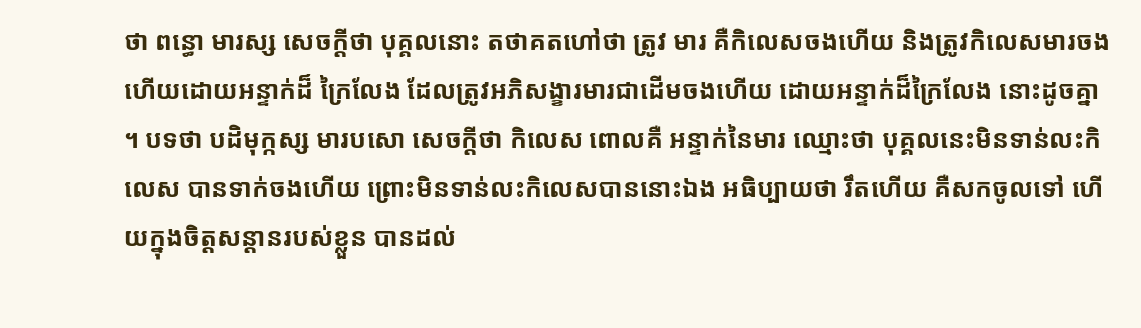ថា ពន្ធោ មារស្ស សេចក្តីថា បុគ្គលនោះ តថាគតហៅថា ត្រូវ មារ គឺកិលេសចងហើយ និងត្រូវកិលេសមារចងហើយដោយអន្ទាក់ដ៏ ក្រៃលែង ដែលត្រូវអភិសង្ខារមារជាដើមចងហើយ ដោយអន្ទាក់ដ៏ក្រៃលែង នោះដូចគ្នា ។ បទថា បដិមុក្កស្ស មារបសោ សេចក្តីថា កិលេស ពោលគឺ អន្ទាក់នៃមារ ឈ្មោះថា បុគ្គលនេះមិនទាន់លះកិលេស បានទាក់ចងហើយ ព្រោះមិនទាន់លះកិលេសបាននោះឯង អធិប្បាយថា រឹតហើយ គឺសកចូលទៅ ហើយក្នុងចិត្តសន្តានរបស់ខ្លួន បានដល់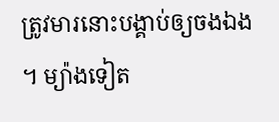ត្រូវមារនោះបង្គាប់ឲ្យចងឯង ។ ម្យ៉ាងទៀត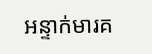អន្ទាក់មារគ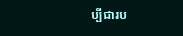ប្បីជារប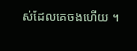ស់ដែលគេចងហើយ ។